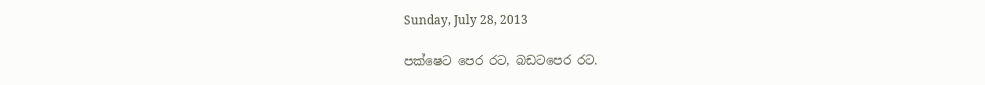Sunday, July 28, 2013

පක්ෂෙට පෙර රට, බඩටපෙර රට.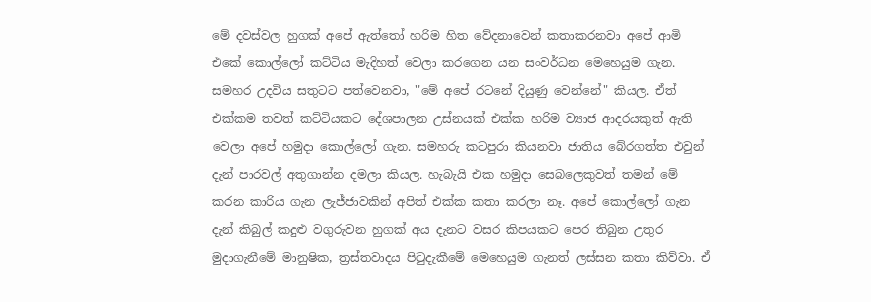මේ දවස්වල හුගක් අපේ ඇත්තෝ හරිම හිත වේදනාවෙන් කතාකරනවා අපේ ආමි එකේ කොල්ලෝ කට්ටිය මැදිහත් වෙලා කරගෙන යන සංවර්ධන මෙහෙයුම ගැන. සමහර උදවිය සතුටට පත්වෙනවා, "මේ අපේ රටනේ දියුණු වෙන්නේ" කියල. ඒත් එක්කම තවත් කට්ටියකට දේශපාලන උස්නයක් එක්ක හරිම ව්‍යාජ ආදරයකුත් ඇති වෙලා අපේ හමුදා කොල්ලෝ ගැන. සමහරු කටපුරා කියනවා ජාතිය බේරගත්ත එවුන් දැන් පාරවල් අතුගාන්න දමලා කියල. හැබැයි එක හමුදා සෙබලෙකුවත් තමන් මේ කරන කාරිය ගැන ලැජ්ජාවකින් අපිත් එක්ක කතා කරලා නෑ. අපේ කොල්ලෝ ගැන දැන් කිබුල් කදුළු වගුරුවන හුගක් අය දැනට වසර කිපයකට පෙර තිබුන උතුර මුදාගැනීමේ මානුෂික, ත්‍රස්තවාදය පිටුදැකීමේ මෙහෙයුම ගැනත් ලස්සන කතා කිව්වා. ඒ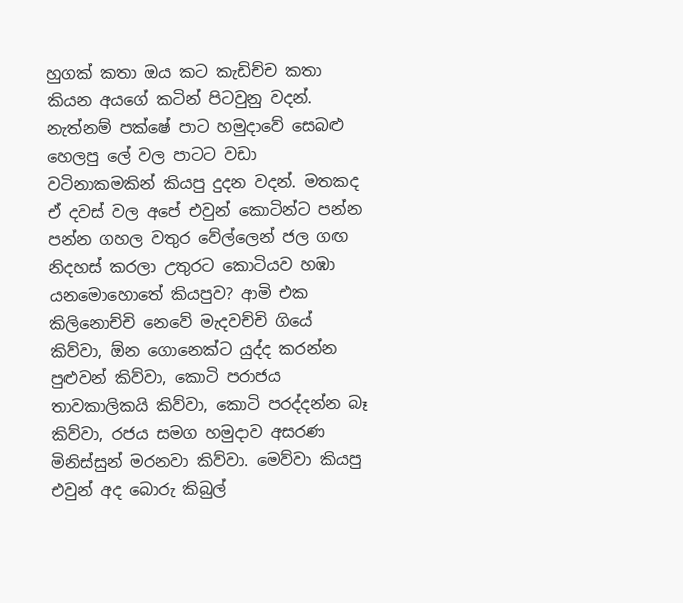හුගක් කතා ඔය කට කැඩිච්ච කතා කියන අයගේ කටින් පිටවුනු වදන්. නැත්නම් පක්ෂේ පාට හමුදාවේ සෙබළු හෙලපු ලේ වල පාටට වඩා වටිනාකමකින් කියපු දුදන වදන්. මතකද ඒ දවස් වල අපේ එවුන් කොටින්ට පන්න පන්න ගහල වතුර වේල්ලෙන් ජල ගඟ නිදහස් කරලා උතුරට කොටියව හඹා යනමොහොතේ කියපුව? ආමි එක කිලිනොච්චි නෙවේ මැදවච්චි ගියේ කිව්වා, ඕන ගොනෙක්ට යුද්ද කරන්න පුළුවන් කිව්වා, කොටි පරාජය තාවකාලිකයි කිව්වා, කොටි පරද්දන්න බෑ කිව්වා, රජය සමග හමුදාව අසරණ මිනිස්සුන් මරනවා කිව්වා. මෙව්වා කියපු එවුන් අද බොරු කිබුල්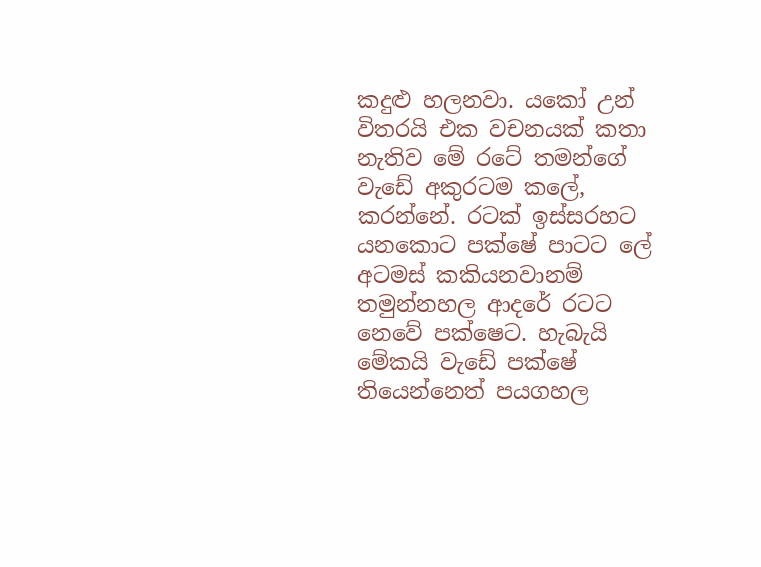කදුළු හලනවා. යකෝ උන් විතරයි එක වචනයක් කතා නැතිව මේ රටේ තමන්ගේ වැඩේ අකුරටම කලේ, කරන්නේ. රටක් ඉස්සරහට යනකොට පක්ෂේ පාටට ලේ අටමස් කකියනවානම් තමුන්නහල ආදරේ රටට නෙවේ පක්ෂෙට. හැබැයි මේකයි වැඩේ පක්ෂේ තියෙන්නෙත් පයගහල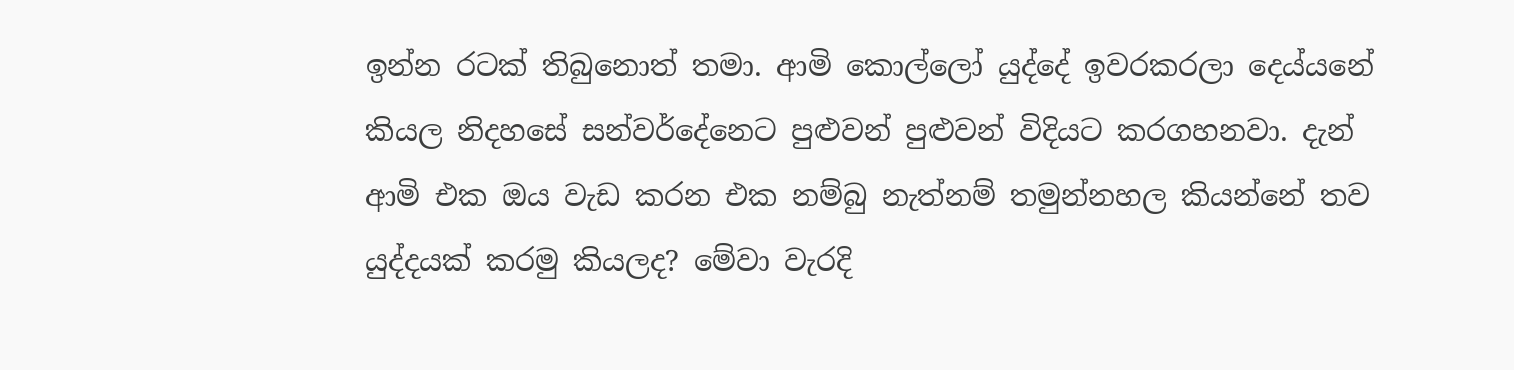ඉන්න රටක් තිබුනොත් තමා. ආමි කොල්ලෝ යුද්දේ ඉවරකරලා දෙය්යනේ කියල නිදහසේ සන්වර්දේනෙට පුළුවන් පුළුවන් විදියට කරගහනවා. දැන් ආමි එක ඔය වැඩ කරන එක නම්බු නැත්නම් තමුන්නහල කියන්නේ තව යුද්දයක් කරමු කියලද? මේවා වැරදි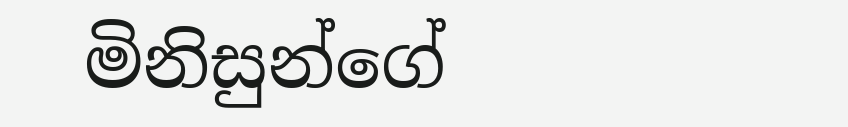මිනිසුන්ගේ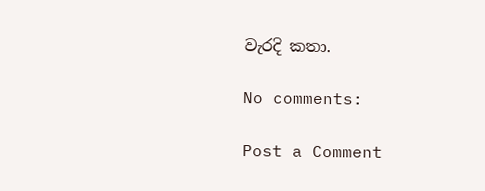වැරදි කතා.

No comments:

Post a Comment